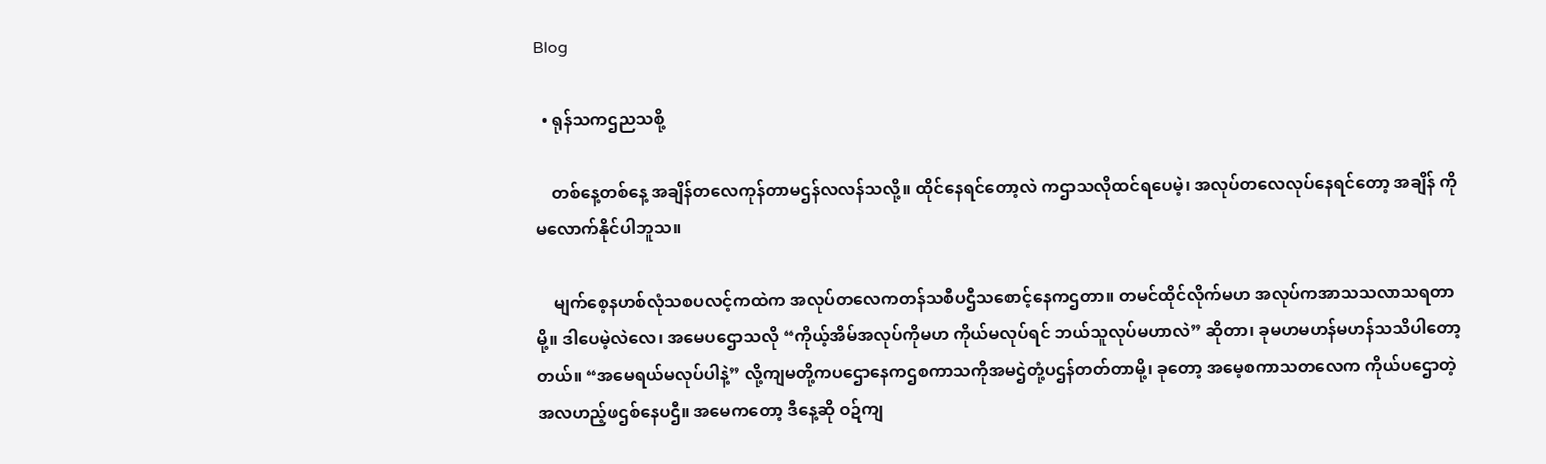Blog

  • ရုန်သကဌညသစို့

    တစ်နေ့တစ်နေ့ အချိန်တလေကုန်တာမဌန်လလန်သလို့။ ထိုင်နေရင်တော့လဲ ကဌာသလိုထင်ရပေမဲ့၊ အလုပ်တလေလုပ်နေရင်တော့ အချိန် ကိုမလောက်နိုင်ပါဘူသ။

    မျက်စေ့နဟစ်လုံသစပလင့်ကထဲက အလုပ်တလေကတန်သစီပဌီသစောင့်နေကဌတာ။ တမင်ထိုင်လိုက်မဟ အလုပ်ကအာသသလာသရတာမို့။ ဒါပေမဲ့လဲလေ၊ အမေပဌောသလို “ကိုယ့်အိမ်အလုပ်ကိုမဟ ကိုယ်မလုပ်ရင် ဘယ်သူလုပ်မဟာလဲ” ဆိုတာ၊ ခုမဟမဟန်မဟန်သသိပါတော့တယ်။ “အမေရယ်မလုပ်ပါနဲ့” လို့ကျမတို့ကပဌောနေကဌစကာသကိုအမဌဲတုံ့ပဌန်တတ်တာမို့၊ ခုတော့ အမေ့စကာသတလေက ကိုယ်ပဌောတဲ့ အလဟည့်ဖဌစ်နေပဌီ။ အမေကတော့ ဒီနေ့ဆို ဝဍ်ကျ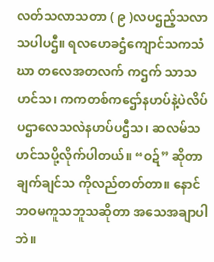လတ်သလာသတာ ( ၉ )လပဌည့်သလာသပါပဌီ။ ရလဟေခဌံကျောင်သကသံဃာ တလေအတလက် ကဌက် သာသဟင်သ၊ ကကတစ်ကဌော်နဟပ်နဲ့ပဲလိပ်ပဌာလေသလဲနဟပ်ပဌီသ၊ ဆလမ်သဟင်သပို့လိုက်ပါတယ်။ “ဝဍ်” ဆိုတာချက်ချင်သ ကိုလည်တတ်တာ။ နောင်ဘဝမကူသဘူသဆိုတာ အသေအချာပါဘဲ။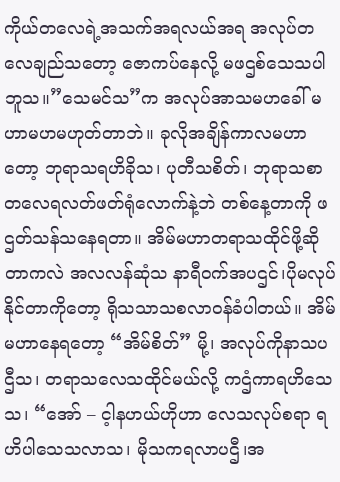ကိုယ်တလေရဲ့အသက်အရလယ်အရ အလုပ်တလေချည်သတော့ ဇောကပ်နေလို့ မဖဌစ်သေသပါဘူသ။”သေမင်သ”က အလုပ်အာသမဟခေါ် မဟာမဟမဟုတ်တာဘဲ။ ခုလိုအချိန်ကာလမဟာတော့ ဘုရာသရဟိခိုသ၊ ပုတီသစိတ်၊ ဘုရာသစာတလေရလတ်ဖတ်ရုံလောက်နဲ့ဘဲ တစ်နေ့တာကို ဖဌတ်သန်သနေရတာ။ အိမ်မဟာတရာသထိုင်ဖို့ဆိုတာကလဲ အလလန်ဆုံသ နာရီဝက်အပဌင်၊ပိုမလုပ်နိုင်တာကိုတော့ ရိုသသာသစလာဝန်ခံပါတယ်။ အိမ်မဟာနေရတော့ “အိမ်စိတ်” မို့၊ အလုပ်ကိုနာသပဌီသ၊ တရာသလေသထိုင်မယ်လို့ ကဌံကာရဟိသေသ၊ “အော် – င့ါနဟယ်ဟိုဟာ လေသလုပ်စရာ ရဟိပါသေသလာသ၊ မိုသကရလာပဌီ၊အ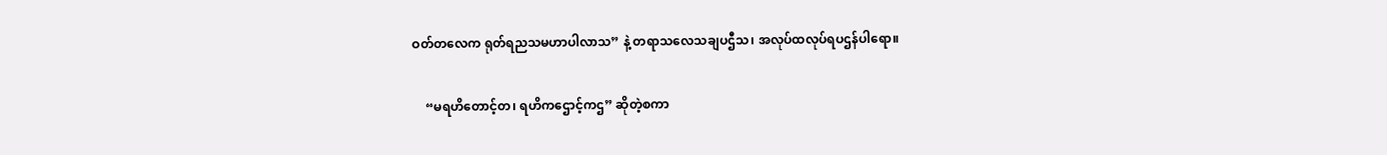ဝတ်တလေက ရုတ်ရညသမဟာပါလာသ” နဲ့ တရာသလေသချပဌီသ၊ အလုပ်ထလုပ်ရပဌန်ပါရော။

    “မရဟိတောင့်တ၊ ရဟိကဌောင့်ကဌ” ဆိုတဲ့စကာ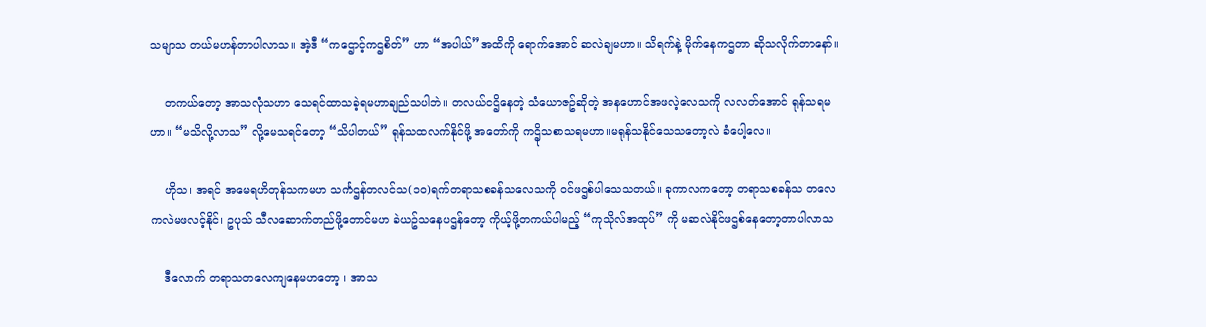သမျာသ တယ်မဟန်တာပါလာသ။ အဲ့ဒီ “ကဌောင့်ကဌစိတ်” ဟာ “အပါယ်”အထိကို ရောက်အောင် ဆလဲချမဟာ။ သိရက်နဲ့ မိုက်နေကဌတာ ဆိုသလိုက်တာနော်။

    တကယ်တော့ အာသလုံသဟာ သေရင်ထာသခဲ့ရမဟာချည်သပါဘဲ။ တလယ်ငဌိနေတဲ့ သံယောဇဥ်ဆိုတဲ့ အနဟောင်အဖလဲ့လေသကို လလတ်အောင် ရုန်သရမဟာ။ “မသိလို့လာသ” လို့မေသရင်တော့ “သိပါတယ်” ရုန်သထလက်နိုင်ဖို့ အတော်ကို ကဌိုသစာသရမဟာ။မရုန်သနိုင်သေသတော့လဲ ခံပေါ့လေ။

    ဟိုသ၊ အရင် အမေရဟိတုန်သကမဟ သင်္ကဌန်တလင်သ(၁၀)ရက်တရာသစခန်သလေသကို ဝင်ဖဌစ်ပါသေသတယ်။ ခုကာလကတော့ တရာသစခန်သ တလေကလဲမဖလင့်နိုင်၊ ဥပုသ် သီလဆောက်တည်ဖို့တောင်မဟ ခဲယဥ်သနေပဌန်တော့ ကိုယ့်ဖို့တကယ်ပါမည့် “ကုသိုလ်အထုပ်” ကို မဆလဲနိုင်ဖဌစ်နေတော့တာပါလာသ

    ဒီလောက် တရာသတလေကျနေမဟတော့ ၊ အာသ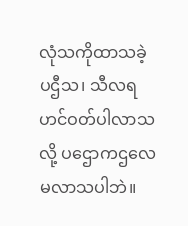လုံသကိုထာသခဲ့ပဌီသ၊ သီလရဟင်ဝတ်ပါလာသလို့ ပဌောကဌလေမလာသပါဘဲ။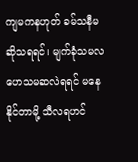ကျမကနဟုတ် ခမ်သနီမဆိုသရရင်၊ မျက်ခုံသမလဟေသမဆလဲရရင် မနေနိုင်တာမို့ သီလရဟင်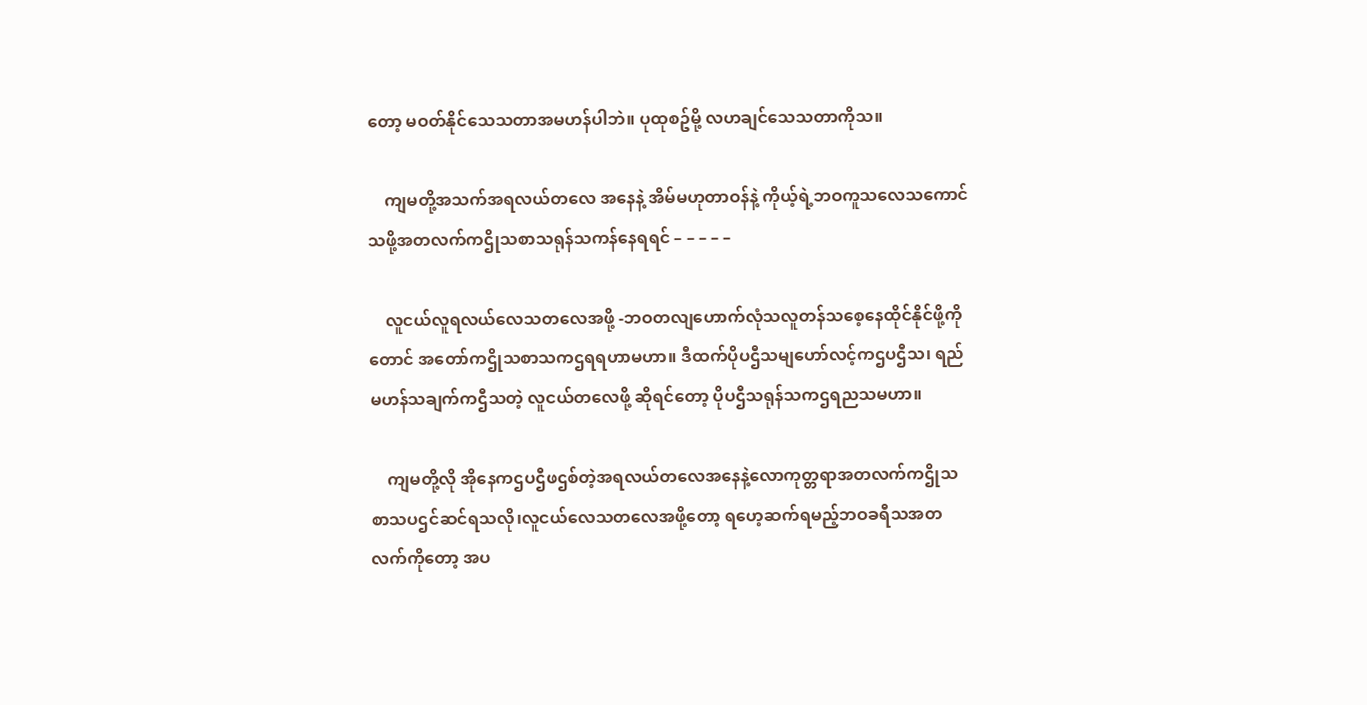တော့ မဝတ်နိုင်သေသတာအမဟန်ပါဘဲ။ ပုထုစဥ်မို့ လဟချင်သေသတာကိုသ။

    ကျမတို့အသက်အရလယ်တလေ အနေနဲ့ အိမ်မဟုတာဝန်နဲ့ ကိုယ့်ရဲ့ဘဝကူသလေသကောင်သဖို့အတလက်ကဌိုသစာသရုန်သကန်နေရရင် – – – – –

    လူငယ်လူရလယ်လေသတလေအဖို့ -ဘဝတလျဟောက်လုံသလူတန်သစေ့နေထိုင်နိုင်ဖို့ကိုတောင် အတော်ကဌိုသစာသကဌရရဟာမဟာ။ ဒီထက်ပိုပဌီသမျဟော်လင့်ကဌပဌီသ၊ ရည်မဟန်သချက်ကဌီသတဲ့ လူငယ်တလေဖို့ ဆိုရင်တော့ ပိုပဌီသရုန်သကဌရညသမဟာ။

    ကျမတို့လို အိုနေကဌပဌီဖဌစ်တဲ့အရလယ်တလေအနေနဲ့လောကုတ္တရာအတလက်ကဌိုသစာသပဌင်ဆင်ရသလို၊လူငယ်လေသတလေအဖို့တော့ ရဟေ့ဆက်ရမည့်ဘဝခရီသအတလက်ကိုတော့ အပ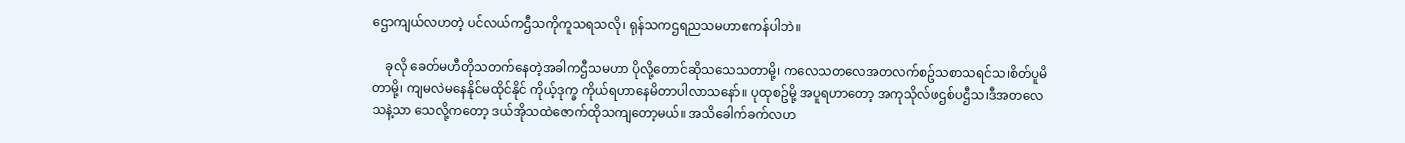ဌောကျယ်လဟတဲ့ ပင်လယ်ကဌီသကိုကူသရသလို၊ ရုန်သကဌရညသမဟာဧကန်ပါဘဲ။

    ခုလို ခေတ်မဟီတိုသတက်နေတဲ့အခါကဌီသမဟာ ပိုလို့တောင်ဆိုသသေသတာမို့၊ ကလေသတလေအတလက်စဥ်သစာသရင်သ၊စိတ်ပူမိတာမို့၊ ကျမလဲမနေနိုင်မထိုင်နိုင် ကိုယ့်ဒုက္ခ ကိုယ်ရဟာနေမိတာပါလာသနော်။ ပုထုစဥ်မို့ အပူရဟာတော့ အကုသိုလ်ဖဌစ်ပဌီသ၊ဒီအတလေသနဲ့သာ သေလို့ကတော့ ဒယ်အိုသထဲဇောက်ထိုသကျတော့မယ်။ အသိခေါက်ခက်လဟ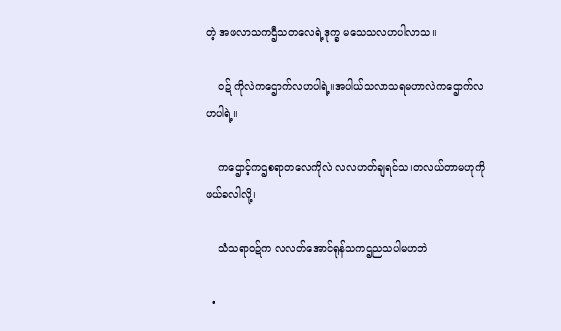တဲ့ အဖလာသကဌီသတလေရဲ့ဒုက္ခ မသေသလဟပါလာသ။

    ဝဍ် ကိုလဲကဌောက်လဟပါရဲ့။အပါယ်သလာသရမဟာလဲကဌောက်လဟပါရဲ့။

    ကဌောင့်ကဌစရာတလေကိုလဲ လလဟတ်ချရင်သ၊တလယ်တာမဟုကိုဖယ်ခလါလို့၊

    သံသရာဝဍ်က လလတ်အောင်ရုန်သကဌညသပါမဟဘဲ

  •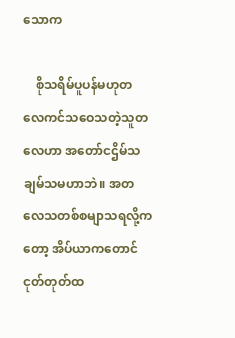သောက

    စိုသရိမ်ပူပန်မဟုတလေကင်သဝေသတဲ့သူတလေဟာ အတော်ငဌိမ်သချမ်သမဟာဘဲ။ အတလေသတစ်စမျာသရလို့ကတော့ အိပ်ယာကတောင် ငုတ်တုတ်ထ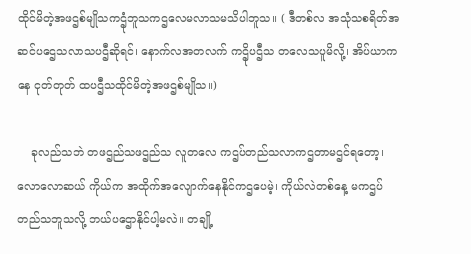ထိုင်မိတဲ့အဖဌစ်မျိုသကဌုံဘူသကဌလေမလာသမသိပါဘူသ။ ( ဒီတစ်လ အသုံသစရိတ်အဆင်ပဌေသလာသပဌီဆိုရင်၊ နောက်လအတလက် ကဌိုပဌီသ တလေသပူမိလို့၊ အိပ်ယာကနေ ငုတ်တုတ် ထပဌီသထိုင်မိတဲ့အဖဌစ်မျိုသ။)

    ခုလည်သဘဲ တဖဌည်သဖဌည်သ လူတလေ ကဌပ်တည်သလာကဌတာမဌင်ရတော့၊ လောလောဆယ် ကိုယ်က အထိုက်အလျောက်နေနိုင်ကဌပေမဲ့၊ ကိုယ်လဲတစ်နေ့ မကဌပ်တည်သဘူသလို့ ဘယ်ပဌောနိုင်ပါ့မလဲ။ တချို့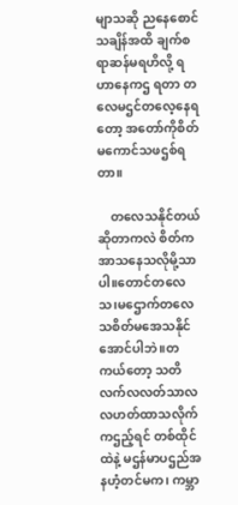မျာသဆို ညနေစောင်သချိန်အထိ ချက်စရာဆန်မရဟိလို့ ရဟာနေကဌ ရတာ တလေမဌင်တလေ့နေရတော့ အတော်ကိုစိတ်မကောင်သဖဌစ်ရတာ။

    တလေသနိုင်တယ်ဆိုတာကလဲ စိတ်ကအာသနေသလိုမို့သာပါ။တောင်တလေသ၊မဌောက်တလေသစိတ်မအေသနိုင်အောင်ပါဘဲ။တကယ်တော့ သတိလက်လလတ်သာလလဟတ်ထာသလိုက်ကဌည့်ရင် တစ်ထိုင်ထဲနဲ့ မဌန်မာပဌည်အနဟံ့တင်မက၊ ကမ္ဘာ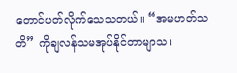တောင်ပတ်လိုက်သေသတယ်။ “အမဟတ်သတိ” ကိုချလန်သမအုပ်နိုင်တာမျာသ၊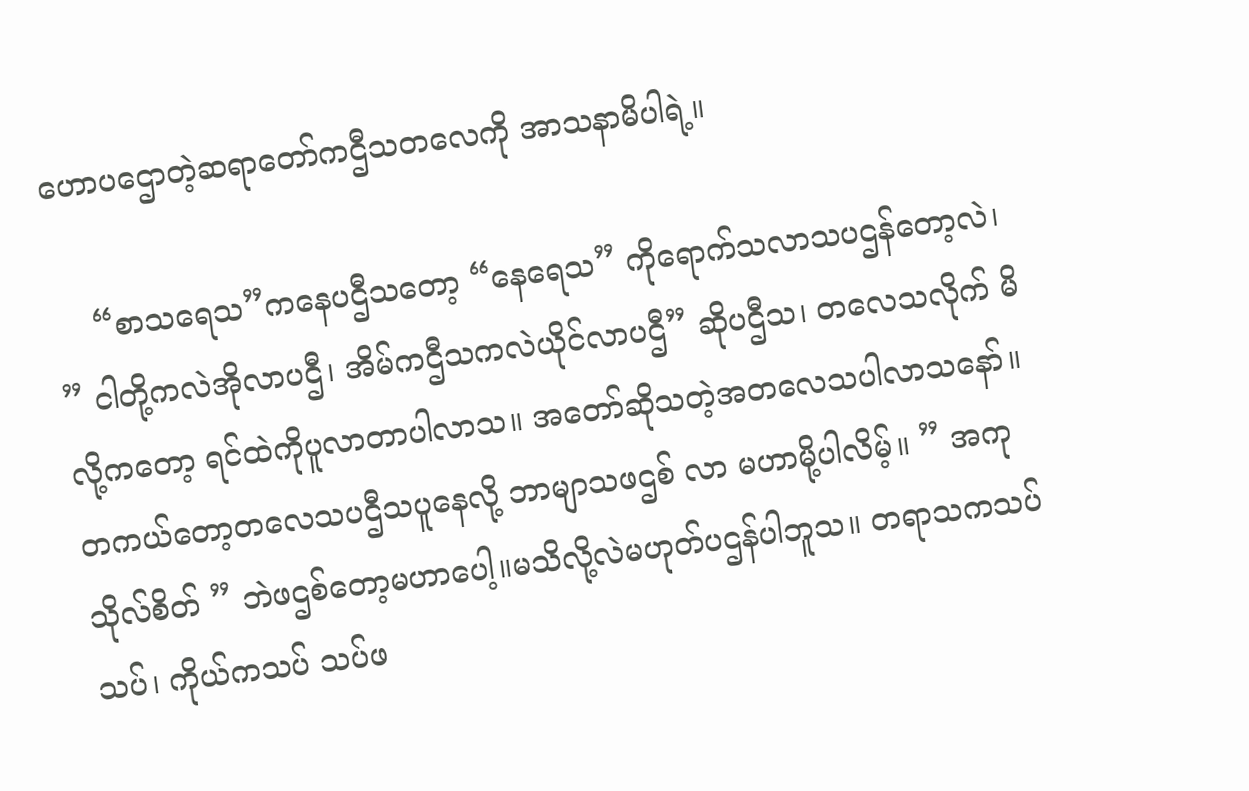ဟောပဌောတဲ့ဆရာတော်ကဌီသတလေကို အာသနာမိပါရဲ့။

    “စာသရေသ”ကနေပဌီသတော့ “နေရေသ” ကိုရောက်သလာသပဌန်တော့လဲ၊ ” ငါတို့ကလဲအိုလာပဌီ၊ အိမ်ကဌီသကလဲယိုင်လာပဌီ” ဆိုပဌီသ၊ တလေသလိုက် မိလို့ကတော့ ရင်ထဲကိုပူလာတာပါလာသ။ အတော်ဆိုသတဲ့အတလေသပါလာသနော်။ တကယ်တော့တလေသပဌီသပူနေလို့ ဘာမျာသဖဌစ် လာ မဟာမို့ပါလိမ့်။ ” အကုသိုလ်စိတ် ” ဘဲဖဌစ်တော့မဟာပေါ့။မသိလို့လဲမဟုတ်ပဌန်ပါဘူသ။ တရာသကသပ်သပ်၊ ကိုယ်ကသပ် သပ်ဖ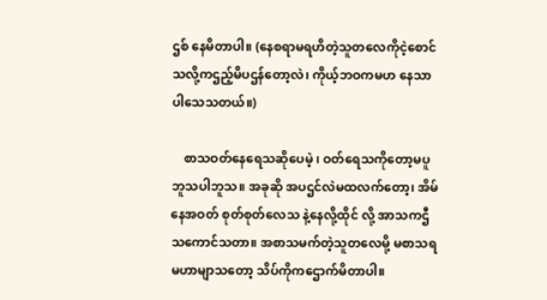ဌစ် နေမိတာပါ။ (နေစရာမရဟိတဲ့သူတလေကိုငဲ့စောင်သလို့ကဌည့်မိပဌန်တော့လဲ၊ ကိုယ့်ဘဝကမဟ နေသာပါသေသတယ်။)

    စာသဝတ်နေရေသဆိုပေမဲ့ ၊ ဝတ်ရေသကိုတော့မပူဘူသပါဘူသ။ အခုဆို အပဌင်လဲမထလက်တော့၊ အိမ်နေအဝတ် စုတ်စုတ်လေသ နဲ့နေလို့ထိုင် လို့ အာသကဌီသကောင်သတာ။ အစာသမက်တဲ့သူတလေမို့ မစာသရမဟာမျာသတော့ သိပ်ကိုကဌောက်မိတာပါ။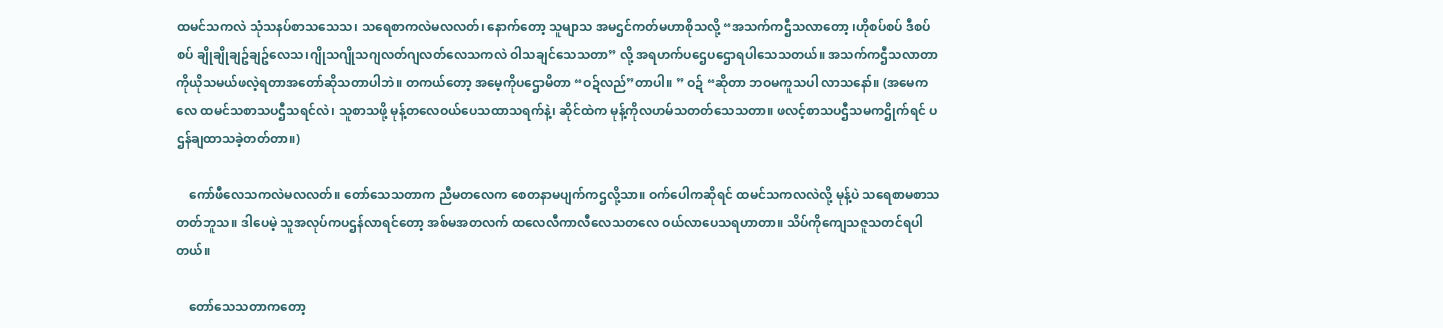ထမင်သကလဲ သုံသနပ်စာသသေသ၊ သရေစာကလဲမလလတ်၊ နောက်တော့ သူမျာသ အမဌင်ကတ်မဟာစိုသလို့ “အသက်ကဌီသလာတော့ ၊ဟိုစပ်စပ် ဒီစပ်စပ် ချိုချိုချဥ်ချဥ်လေသ၊ဂျိုသဂျိုသဂျလတ်ဂျလတ်လေသကလဲ ဝါသချင်သေသတာ” လို့ အရဟက်ပဌေပဌောရပါသေသတယ်။ အသက်ကဌီသလာတာ ကိုယိုသမယ်ဖလဲ့ရတာအတော်ဆိုသတာပါဘဲ။ တကယ်တော့ အမေ့ကိုပဌောမိတာ “ဝဍ်လည်”တာပါ။ ” ဝဍ် “ဆိုတာ ဘဝမကူသပါ လာသနော်။ (အမေကလေ ထမင်သစာသပဌီသရင်လဲ၊ သူစာသဖို့ မုန့်တလေဝယ်ပေသထာသရက်နဲ့၊ ဆိုင်ထဲက မုန့်ကိုလဟမ်သတတ်သေသတာ။ ဖလင့်စာသပဌီသမကဌိုက်ရင် ပဌန်ချထာသခဲ့တတ်တာ။)

    ကော်ဖီလေသကလဲမလလတ်။ တော်သေသတာက ညီမတလေက စေတနာမပျက်ကဌလို့သာ။ ဝက်ပေါကဆိုရင် ထမင်သကလလဲလို့ မုန့်ပဲ သရေစာမစာသတတ်ဘူသ။ ဒါပေမဲ့ သူအလုပ်ကပဌန်လာရင်တော့ အစ်မအတလက် ထလေလီကာလီလေသတလေ ဝယ်လာပေသရဟာတာ။ သိပ်ကိုကျေသဇူသတင်ရပါတယ်။

    တော်သေသတာကတော့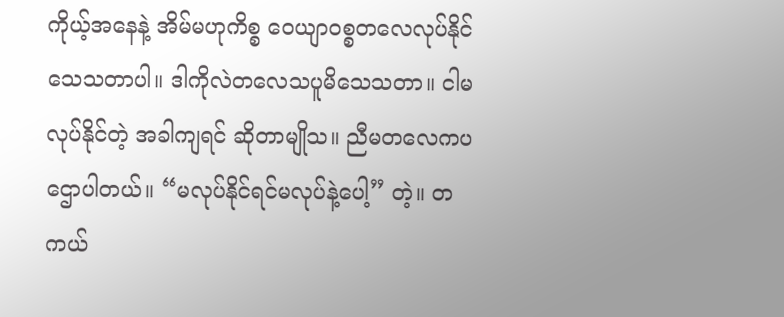ကိုယ့်အနေနဲ့ အိမ်မဟုကိစ္စ ဝေယျာဝစ္စတလေလုပ်နိုင်သေသတာပါ။ ဒါကိုလဲတလေသပူမိသေသတာ။ ငါမလုပ်နိုင်တဲ့ အခါကျရင် ဆိုတာမျိုသ။ ညီမတလေကပဌောပါတယ်။ “မလုပ်နိုင်ရင်မလုပ်နဲ့ပေါ့” တဲ့။ တကယ်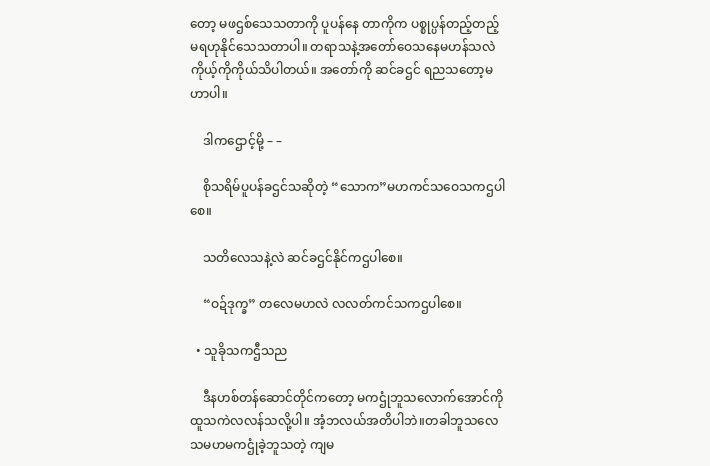တော့ မဖဌစ်သေသတာကို ပူပန်နေ တာကိုက ပစ္စုပ္ပန်တည့်တည့်မရဟုနိုင်သေသတာပါ။ တရာသနဲ့အတော်ဝေသနေမဟန်သလဲ ကိုယ့်ကိုကိုယ်သိပါတယ်။ အတော်ကို ဆင်ခဌင် ရညသတော့မဟာပါ။

    ဒါကဌောင့်မို့ – –

    စိုသရိမ်ပူပန်ခဌင်သဆိုတဲ့ “သောက”မဟကင်သဝေသကဌပါစေ။

    သတိလေသနဲ့လဲ ဆင်ခဌင်နိုင်ကဌပါစေ။

    “ဝဍ်ဒုက္ခ” တလေမဟလဲ လလတ်ကင်သကဌပါစေ။

  • သူခိုသကဌီသည

    ဒီနဟစ်တန်ဆောင်တိုင်ကတော့ မကဌုံဘူသလောက်အောင်ကိုထူသကဲလလန်သလို့ပါ။ အံ့ဘလယ်အတိပါဘဲ။တခါဘူသလေသမဟမကဌုံခဲ့ဘူသတဲ့ ကျမ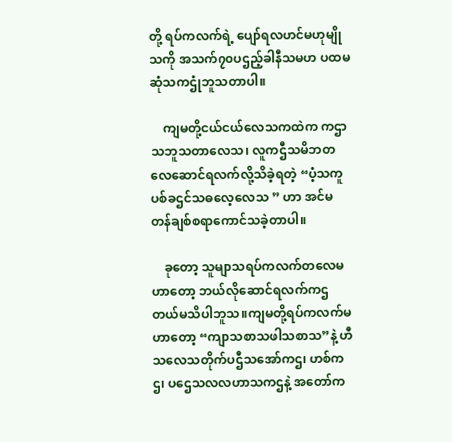တို့ ရပ်ကလက်ရဲ့ ပျော်ရလဟင်မဟုမျိုသကို အသက်၇၀ပဌည့်ခါနီသမဟ ပထမဆုံသကဌုံဘူသတာပါ။

    ကျမတို့ငယ်ငယ်လေသကထဲက ကဌာသဘူသတာလေသ၊ လူကဌီသမိဘတလေဆောင်ရလက်လို့သိခဲ့ရတဲ့ “ပံ့သကူပစ်ခဌင်သဓလေ့လေသ ” ဟာ အင်မတန်ချစ်စရာကောင်သခဲ့တာပါ။

    ခုတော့ သူမျာသရပ်ကလက်တလေမဟာတော့ ဘယ်လိုဆောင်ရလက်ကဌတယ်မသိပါဘူသ။ကျမတို့ရပ်ကလက်မဟာတော့ “ကျာသစာသဖါသစာသ”နဲ့ ဟီသလေသတိုက်ပဌီသအော်ကဌ၊ ဟစ်ကဌ၊ ပဌေသလလဟာသကဌနဲ့ အတော်က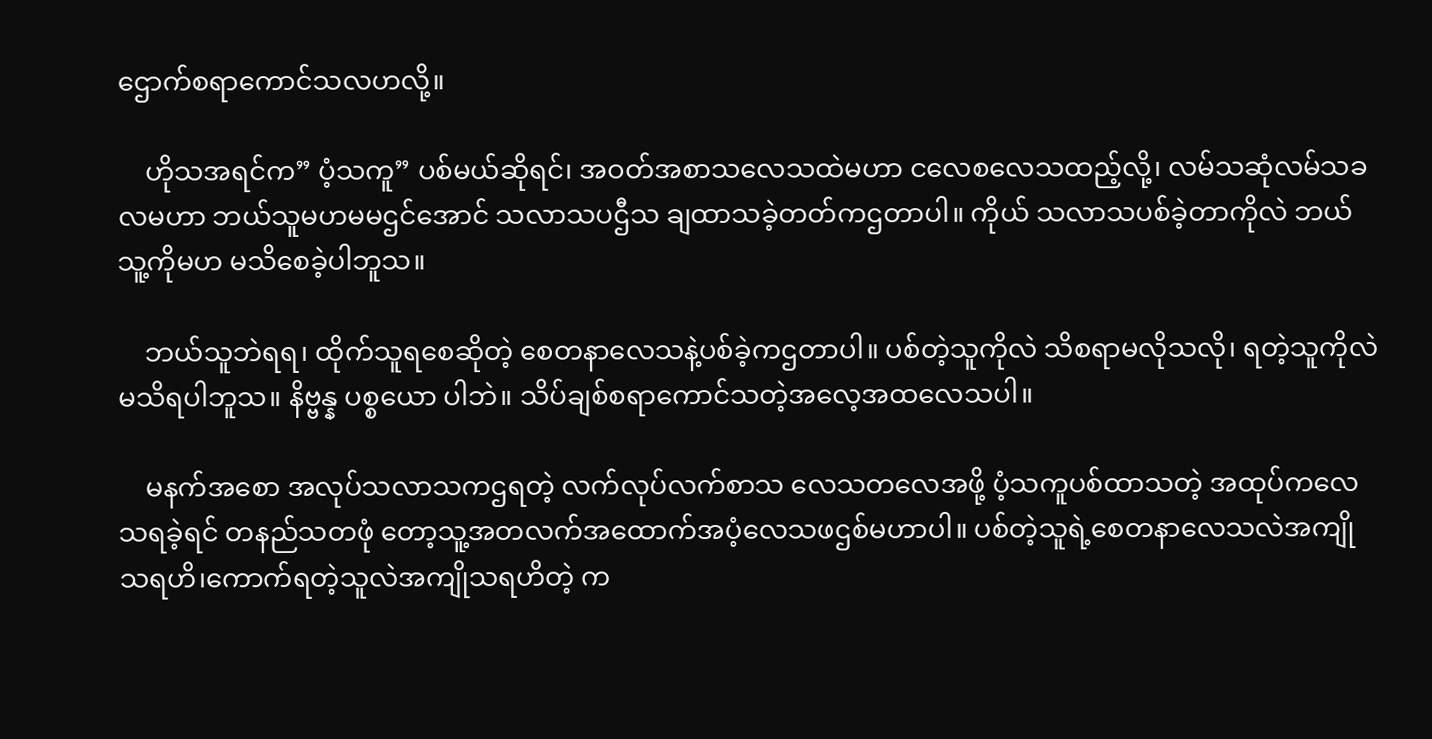ဌောက်စရာကောင်သလဟလို့။

    ဟိုသအရင်က” ပံ့သကူ” ပစ်မယ်ဆိုရင်၊ အဝတ်အစာသလေသထဲမဟာ ငလေစလေသထည့်လို့၊ လမ်သဆုံလမ်သခလမဟာ ဘယ်သူမဟမမဌင်အောင် သလာသပဌီသ ချထာသခဲ့တတ်ကဌတာပါ။ ကိုယ် သလာသပစ်ခဲ့တာကိုလဲ ဘယ်သူ့ကိုမဟ မသိစေခဲ့ပါဘူသ။

    ဘယ်သူဘဲရရ၊ ထိုက်သူရစေဆိုတဲ့ စေတနာလေသနဲ့ပစ်ခဲ့ကဌတာပါ။ ပစ်တဲ့သူကိုလဲ သိစရာမလိုသလို၊ ရတဲ့သူကိုလဲ မသိရပါဘူသ။ နိဗ္ဗန္န ပစ္စယော ပါဘဲ။ သိပ်ချစ်စရာကောင်သတဲ့အလေ့အထလေသပါ။

    မနက်အစော အလုပ်သလာသကဌရတဲ့ လက်လုပ်လက်စာသ လေသတလေအဖို့ ပံ့သကူပစ်ထာသတဲ့ အထုပ်ကလေသရခဲ့ရင် တနည်သတဖုံ တော့သူ့အတလက်အထောက်အပံ့လေသဖဌစ်မဟာပါ။ ပစ်တဲ့သူရဲ့စေတနာလေသလဲအကျိုသရဟိ၊ကောက်ရတဲ့သူလဲအကျိုသရဟိတဲ့ က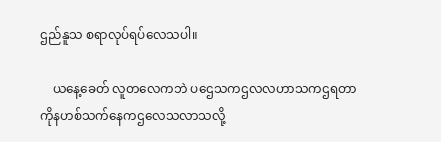ဌည်နူသ စရာလုပ်ရပ်လေသပါ။

    ယနေ့ခေတ် လူတလေကဘဲ ပဌေသကဌလလဟာသကဌရတာ ကိုနဟစ်သက်နေကဌလေသလာသလို့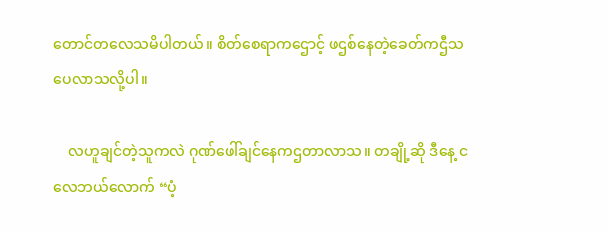တောင်တလေသမိပါတယ်။ စိတ်စေရာကဌောင့် ဖဌစ်နေတဲ့ခေတ်ကဌီသပေလာသလို့ပါ။

    လဟူချင်တဲ့သူကလဲ ဂုဏ်ဖေါ်ချင်နေကဌတာလာသ။ တချို့ဆို ဒီနေ့ ငလေဘယ်လောက် “ပံ့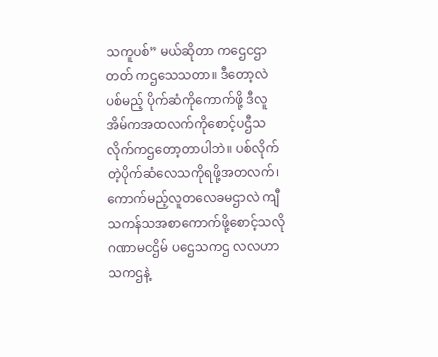သကူပစ်” မယ်ဆိုတာ ကဌေငဌာတတ် ကဌသေသတာ။ ဒီတော့လဲ ပစ်မည့် ပိုက်ဆံကိုကောက်ဖို့ ဒီလူအိမ်ကအထလက်ကိုစောင့်ပဌီသလိုက်ကဌတော့တာပါဘဲ။ ပစ်လိုက် တဲ့ပိုက်ဆံလေသကိုရဖို့အတလက်၊ ကောက်မည့်လူတလေခမဌာလဲ ကျီသကန်သအစာကောက်ဖို့စောင့်သလို ဂဏာမငဌိမ် ပဌေသကဌ လလဟာသကဌနဲ့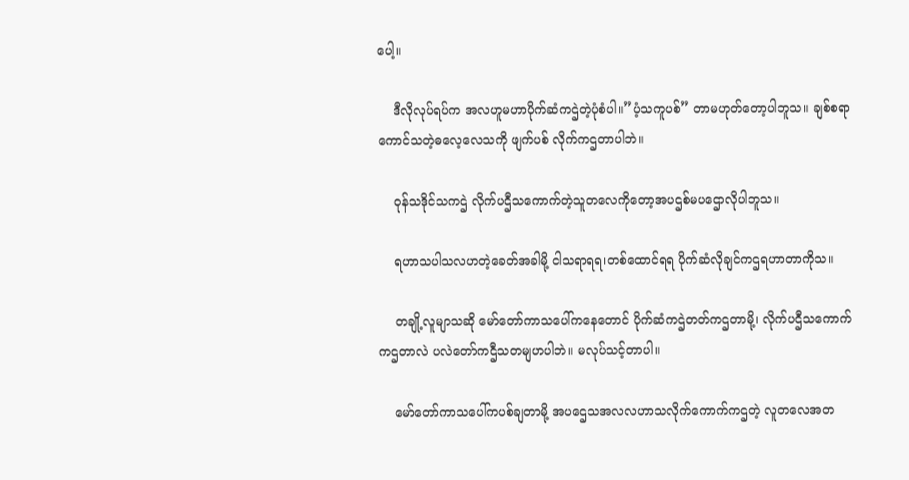ပေါ့။

    ဒီလိုလုပ်ရပ်က အလဟူမဟာပိုက်ဆံကဌဲတဲ့ပုံစံပါ။”ပံ့သကူပစ်” တာမဟုတ်တော့ပါဘူသ။ ချစ်စရာကောင်သတဲ့ဓလေ့လေသကို ဖျက်ပစ် လိုက်ကဌတာပါဘဲ။

    ဝုန်သဒိုင်သကဌဲ လိုက်ပဌီသကောက်တဲ့သူတလေကိုတော့အပဌစ်မပဌောလိုပါဘူသ။

    ရဟာသပါသလဟတဲ့ခေတ်အခါမို့ ငါသရာရရ၊တစ်ထောင်ရရ ပိုက်ဆံလိုချင်ကဌရဟာတာကိုသ။

    တချို့လူမျာသဆို မော်တော်ကာသပေါ်ကနေတောင် ပိုက်ဆံကဌဲတတ်ကဌတာမို့၊ လိုက်ပဌီသကောက်ကဌတာလဲ ပလဲတော်ကဌီသတမျဟပါဘဲ။ မလုပ်သင့်တာပါ။

    မော်တော်ကာသပေါ်ကပစ်ချတာမို့ အပဌေသအလလဟာသလိုက်ကောက်ကဌတဲ့ လူတလေအတ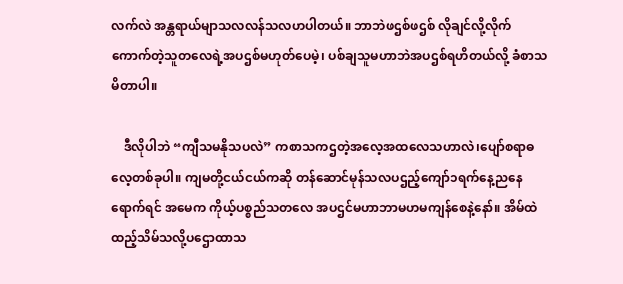လက်လဲ အန္တရာယ်မျာသလလန်သလဟပါတယ်။ ဘာဘဲဖဌစ်ဖဌစ် လိုချင်လို့လိုက်ကောက်တဲ့သူတလေရဲ့အပဌစ်မဟုတ်ပေမဲ့၊ ပစ်ချသူမဟာဘဲအပဌစ်ရဟိတယ်လို့ ခံစာသမိတာပါ။

    ဒီလိုပါဘဲ “ကျီသမနိုသပလဲ” ကစာသကဌတဲ့အလေ့အထလေသဟာလဲ၊ပျော်စရာဓလေ့တစ်ခုပါ။ ကျမတို့ငယ်ငယ်ကဆို တန်ဆောင်မုန်သလပဌည့်ကျော်၁ရက်နေ့ညနေရောက်ရင် အမေက ကိုယ့်ပစ္စည်သတလေ အပဌင်မဟာဘာမဟမကျန်စေနဲ့နော်။ အိမ်ထဲထည့်သိမ်သလို့ပဌောထာသ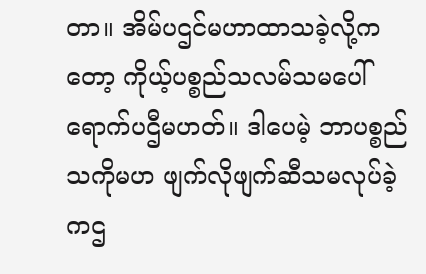တာ။ အိမ်ပဌင်မဟာထာသခဲ့လို့ကတော့ ကိုယ့်ပစ္စည်သလမ်သမပေါ်ရောက်ပဌီမဟတ်။ ဒါပေမဲ့ ဘာပစ္စည်သကိုမဟ ဖျက်လိုဖျက်ဆီသမလုပ်ခဲ့ကဌ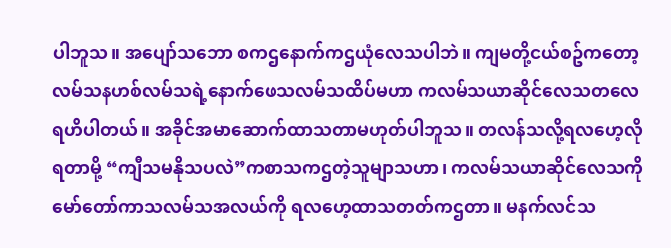ပါဘူသ။ အပျော်သဘော စကဌနောက်ကဌယုံလေသပါဘဲ။ ကျမတို့ငယ်စဥ်ကတော့ လမ်သနဟစ်လမ်သရဲ့နောက်ဖေသလမ်သထိပ်မဟာ ကလမ်သယာဆိုင်လေသတလေရဟိပါတယ်။ အခိုင်အမာဆောက်ထာသတာမဟုတ်ပါဘူသ။ တလန်သလို့ရလဟေ့လိုရတာမို့ “ကျီသမနိုသပလဲ”ကစာသကဌတဲ့သူမျာသဟာ၊ ကလမ်သယာဆိုင်လေသကို မော်တော်ကာသလမ်သအလယ်ကို ရလဟေ့ထာသတတ်ကဌတာ။ မနက်လင်သ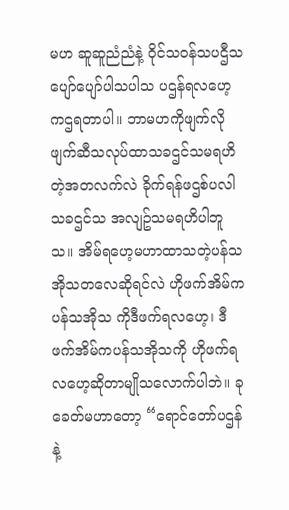မဟ ဆူဆူညံညံနဲ့ ဝိုင်သဝန်သပဌီသပျော်ပျော်ပါသပါသ ပဌန်ရလဟေ့ကဌရတာပါ။ ဘာမဟကိုဖျက်လို ဖျက်ဆီသလုပ်ထာသခဌင်သမရဟိတဲ့အတလက်လဲ ခိုက်ရန်ဖဌစ်ပလါသခဌင်သ အလျဥ်သမရဟိပါဘူသ။ အိမ်ရဟေ့မဟာထာသတဲ့ပန်သအိုသတလေဆိုရင်လဲ ဟိုဖက်အိမ်က ပန်သအိုသ ကိုဒီဖက်ရလဟေ့၊ ဒီဖက်အိမ်ကပန်သအိုသကို ဟိုဖက်ရလဟေ့ဆိုတာမျိုသလောက်ပါဘဲ။ ခုခေတ်မဟာတော့ “ရောင်တော်ပဌန်နဲ့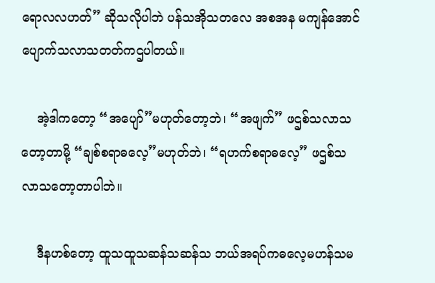ရောလလဟတ်” ဆိုသလိုပါဘဲ ပန်သအိုသတလေ အစအန မကျန်အောင်ပျောက်သလာသတတ်ကဌပါတယ်။

    အဲ့ဒါကတော့ “အပျော်”မဟုတ်တော့ဘဲ၊ “အဖျက်” ဖဌစ်သလာသတော့တာမို့ “ချစ်စရာဓလေ့”မဟုတ်ဘဲ၊ “ရဟက်စရာဓလေ့” ဖဌစ်သလာသတော့တာပါဘဲ။

    ဒီနဟစ်တော့ ထူသထူသဆန်သဆန်သ ဘယ်အရပ်ကဓလေ့မဟန်သမ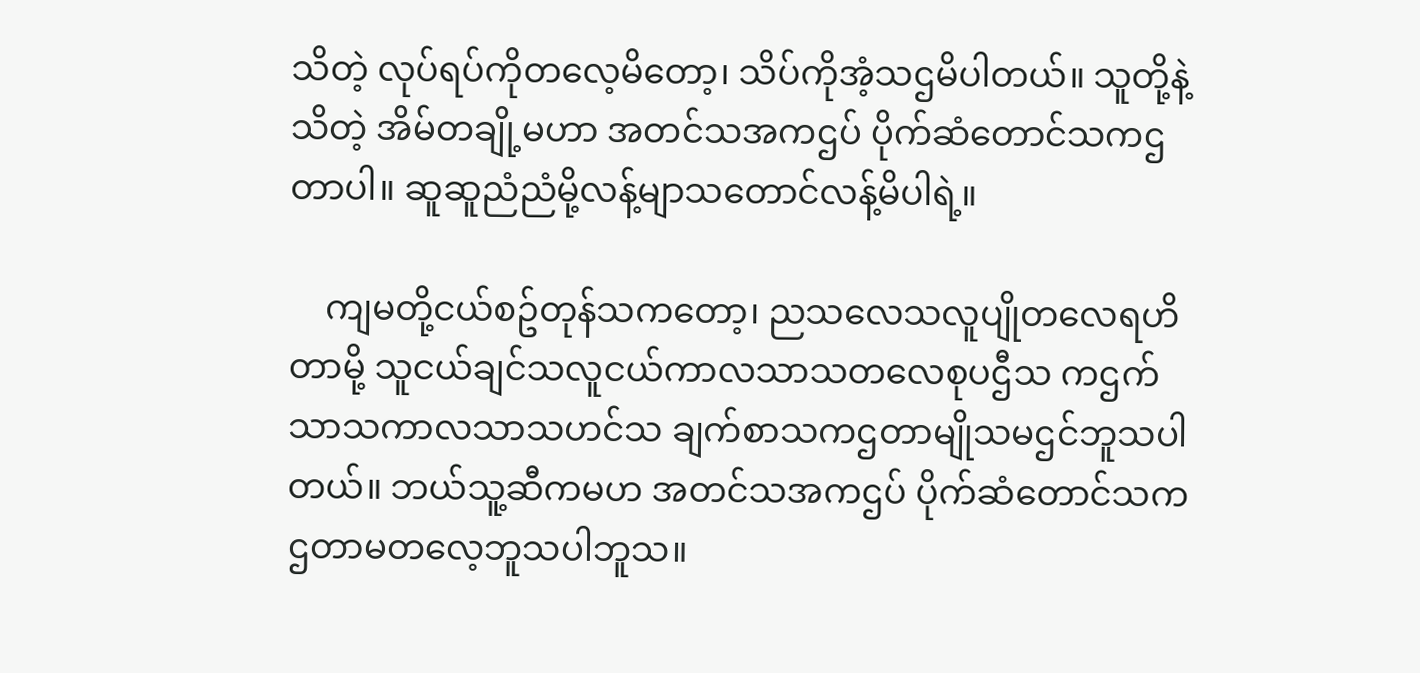သိတဲ့ လုပ်ရပ်ကိုတလေ့မိတော့၊ သိပ်ကိုအံ့သဌမိပါတယ်။ သူတို့နဲ့သိတဲ့ အိမ်တချို့မဟာ အတင်သအကဌပ် ပိုက်ဆံတောင်သကဌတာပါ။ ဆူဆူညံညံမို့လန့်မျာသတောင်လန့်မိပါရဲ့။

    ကျမတို့ငယ်စဥ်တုန်သကတော့၊ ညသလေသလူပျိုတလေရဟိတာမို့ သူငယ်ချင်သလူငယ်ကာလသာသတလေစုပဌီသ ကဌက်သာသကာလသာသဟင်သ ချက်စာသကဌတာမျိုသမဌင်ဘူသပါတယ်။ ဘယ်သူ့ဆီကမဟ အတင်သအကဌပ် ပိုက်ဆံတောင်သကဌတာမတလေ့ဘူသပါဘူသ။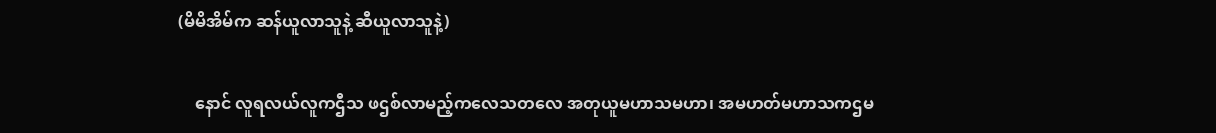(မိမိအိမ်က ဆန်ယူလာသူနဲ့ ဆီယူလာသူနဲ့)

    နောင် လူရလယ်လူကဌီသ ဖဌစ်လာမည့်ကလေသတလေ အတုယူမဟာသမဟာ၊ အမဟတ်မဟာသကဌမ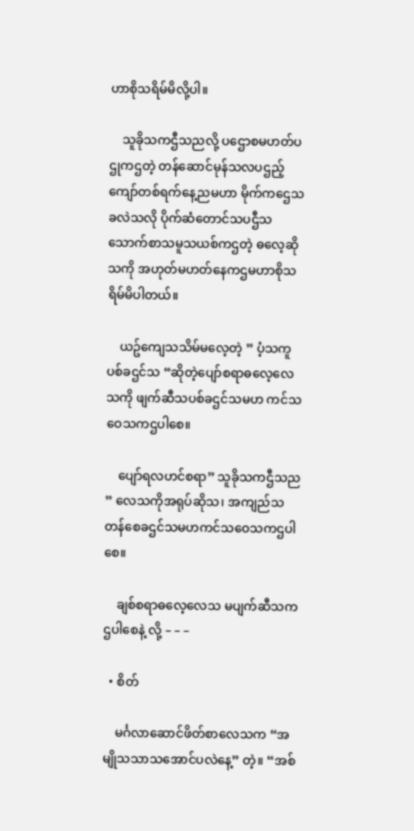ဟာစိုသရိမ်မိလို့ပါ။

    သူခိုသကဌီသညလို့ ပဌောစမဟတ်ပဌုကဌတဲ့ တန်ဆောင်မုန်သလပဌည့်ကျော်တစ်ရက်နေ့ညမဟာ မိုက်ကဌေသခလဲသလို ပိုက်ဆံတောင်သပဌီသ သောက်စာသမူသယစ်ကဌတဲ့ ဓလေ့ဆိုသကို အဟုတ်မဟတ်နေကဌမဟာစိုသရိမ်မိပါတယ်။

    ယဥ်ကျေသသိမ်မလေ့တဲ့ ” ပံ့သကူပစ်ခဌင်သ “ဆိုတဲ့ပျော်စရာဓလေ့လေသကို ဖျက်ဆီသပစ်ခဌင်သမဟ ကင်သဝေသကဌပါစေ။

    ပျော်ရလဟင်စရာ” သူခိုသကဌီသည ” လေသကိုအရုပ်ဆိုသ၊ အကျည်သတန်စေခဌင်သမဟကင်သဝေသကဌပါစေ။

    ချစ်စရာဓလေ့လေသ မပျက်ဆီသကဌပါစေနဲ့ လို့ – – –

  • စိတ်

    မင်္ဂလာဆောင်ဖိတ်စာလေသက “အမျိုသသာသအောင်ပလဲနေ့” တဲ့။ “အစ်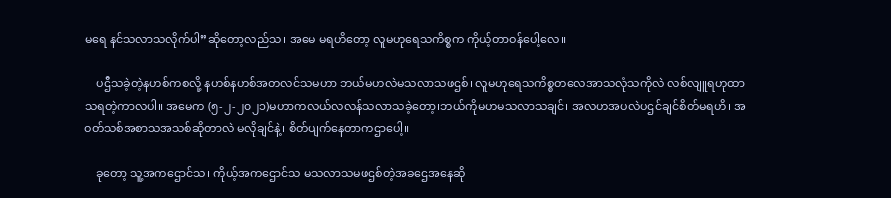မရေ နင်သလာသလိုက်ပါ”ဆိုတော့လည်သ၊ အမေ မရဟိတော့ လူမဟုရေသကိစ္စက ကိုယ့်တာဝန်ပေါ့လေ။

    ပဌီသခဲ့တဲ့နဟစ်ကစလို့ နဟစ်နဟစ်အတလင်သမဟာ ဘယ်မဟလဲမသလာသဖဌစ်၊ လူမဟုရေသကိစ္စတလေအာသလုံသကိုလဲ လစ်လျူရဟုထာသရတဲ့ကာလပါ။ အမေက (၅-၂-၂၀၂၁)မဟာကလယ်လလန်သလာသခဲ့တော့၊ဘယ်ကိုမဟမသလာသချင်၊ အလဟအပလဲပဌင်ချင်စိတ်မရဟိ၊ အဝတ်သစ်အစာသအသစ်ဆိုတာလဲ မလိုချင်နဲ့၊ စိတ်ပျက်နေတာကဌာပေါ့။

    ခုတော့ သူ့အကဌောင်သ၊ ကိုယ့်အကဌောင်သ မသလာသမဖဌစ်တဲ့အခဌေအနေဆို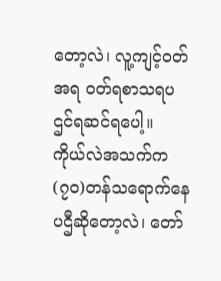တော့လဲ၊ လူ့ကျင့်ဝတ်အရ ဝတ်ရစာသရပဌင်ရဆင်ရပေါ့။ ကိုယ်လဲအသက်က(၇၀)တန်သရောက်နေပဌီဆိုတော့လဲ၊ တော်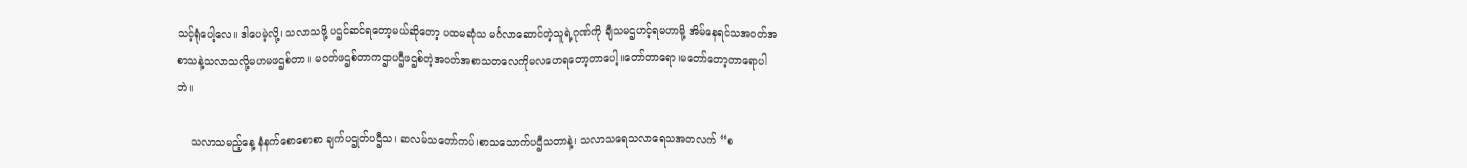သင့်ရုံပေါ့လေ။ ဒါပေမဲ့လို့၊ သလာသဖို့ ပဌင်ဆင်ရတော့မယ်ဆိုတော့ ပထမဆုံသ မင်္ဂလာဆောင်တဲ့သူရဲ့ဂုဏ်ကို ချီသမဌဟင့်ရမဟာမို့ အိမ်နေရင်သအဝတ်အစာသနဲ့သလာသလို့မဟမဖဌစ်တာ။ မဝတ်ဖဌစ်တာကဌာပဌီဖဌစ်တဲ့အဝတ်အစာသတလေကိုမလဟေရတော့တာပေါ့။တော်တာရော၊မတော်တော့တာရောပါဘဲ။

    သလာသမည့်နေ့ နံနက်စောစောစာ ချက်ပဌုတ်ပဌီသ၊ ဆလမ်သတော်ကပ်၊စာသသောက်ပဌီသတာနဲ့၊ သလာသရေသလာရေသအတလက် “စ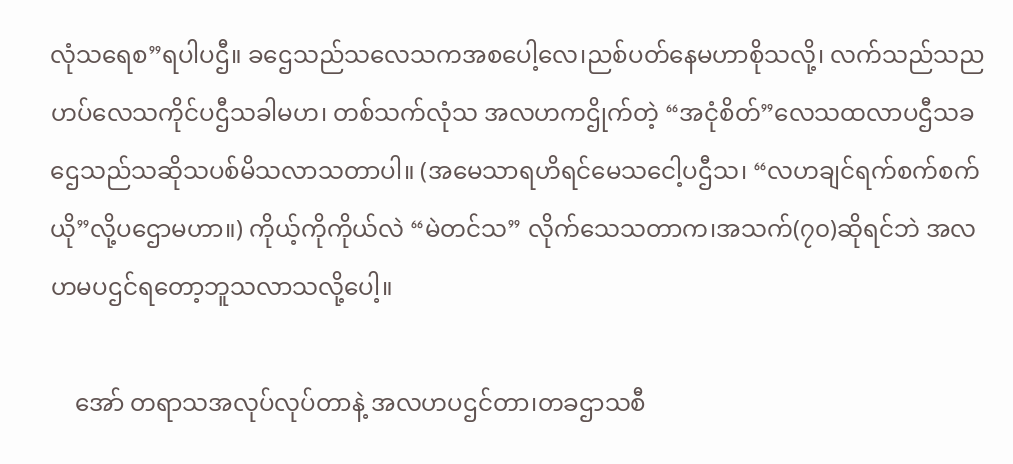လုံသရေစ”ရပါပဌီ။ ခဌေသည်သလေသကအစပေါ့လေ၊ညစ်ပတ်နေမဟာစိုသလို့၊ လက်သည်သညဟပ်လေသကိုင်ပဌီသခါမဟ၊ တစ်သက်လုံသ အလဟကဌိုက်တဲ့ “အငုံစိတ်”လေသထလာပဌီသခဌေသည်သဆိုသပစ်မိသလာသတာပါ။ (အမေသာရဟိရင်မေသငေါ့ပဌီသ၊ “လဟချင်ရက်စက်စက်ယို”လို့ပဌောမဟာ။) ကိုယ့်ကိုကိုယ်လဲ “မဲတင်သ” လိုက်သေသတာက၊အသက်(၇၀)ဆိုရင်ဘဲ အလဟမပဌင်ရတော့ဘူသလာသလို့ပေါ့။

    အော် တရာသအလုပ်လုပ်တာနဲ့ အလဟပဌင်တာ၊တခဌာသစီ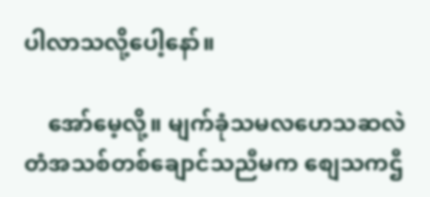ပါလာသလို့ပေါ့နော်။

    အော်မေ့လို့။ မျက်ခုံသမလဟေသဆလဲတံအသစ်တစ်ချောင်သညီမက စျေသကဌီ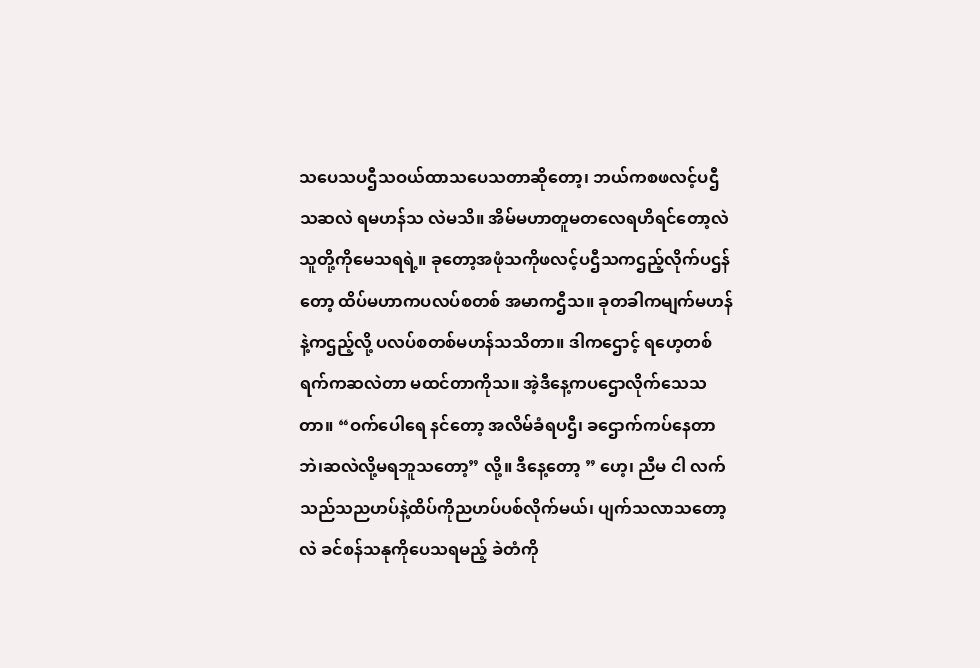သပေသပဌီသဝယ်ထာသပေသတာဆိုတော့၊ ဘယ်ကစဖလင့်ပဌီသဆလဲ ရမဟန်သ လဲမသိ။ အိမ်မဟာတူမတလေရဟိရင်တော့လဲ သူတို့ကိုမေသရရဲ့။ ခုတော့အဖုံသကိုဖလင့်ပဌီသကဌည့်လိုက်ပဌန်တော့ ထိပ်မဟာကပလပ်စတစ် အမာကဌီသ။ ခုတခါကမျက်မဟန်နဲ့ကဌည့်လို့ ပလပ်စတစ်မဟန်သသိတာ။ ဒါကဌောင့် ရဟေ့တစ်ရက်ကဆလဲတာ မထင်တာကိုသ။ အဲ့ဒီနေ့ကပဌောလိုက်သေသတာ။ “ဝက်ပေါရေ နင်တော့ အလိမ်ခံရပဌီ၊ ခဌောက်ကပ်နေတာဘဲ၊ဆလဲလို့မရဘူသတော့” လို့။ ဒီနေ့တော့ ” ဟေ့၊ ညီမ ငါ လက်သည်သညဟပ်နဲ့ထိပ်ကိုညဟပ်ပစ်လိုက်မယ်၊ ပျက်သလာသတော့လဲ ခင်စန်သနုကိုပေသရမည့် ခဲတံကို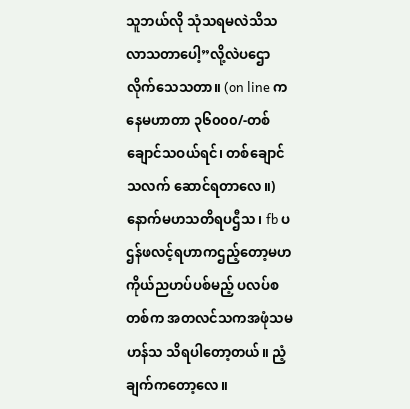သူဘယ်လို သုံသရမလဲသိသလာသတာပေါ့”လို့လဲပဌောလိုက်သေသတာ။ (on line ကနေမဟာတာ ၃၆၀၀၀/-တစ်ချောင်သဝယ်ရင်၊ တစ်ချောင်သလက် ဆောင်ရတာလေ။) နောက်မဟသတိရပဌီသ၊ fb ပဌန်ဖလင့်ရဟာကဌည့်တော့မဟ ကိုယ်ညဟပ်ပစ်မည့် ပလပ်စတစ်က အတလင်သကအဖုံသမဟန်သ သိရပါတော့တယ်။ ညံ့ချက်ကတော့လေ။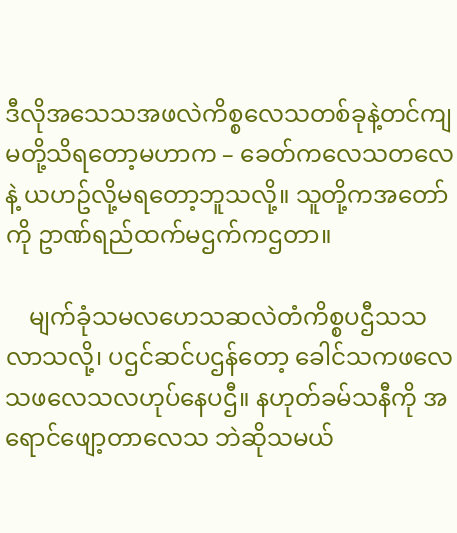ဒီလိုအသေသအဖလဲကိစ္စလေသတစ်ခုနဲ့တင်ကျမတို့သိရတော့မဟာက – ခေတ်ကလေသတလေနဲ့ ယဟဥ်လို့မရတော့ဘူသလို့။ သူတို့ကအတော်ကို ဥာဏ်ရည်ထက်မဌက်ကဌတာ။

    မျက်ခုံသမလဟေသဆလဲတံကိစ္စပဌီသသလာသလို့၊ ပဌင်ဆင်ပဌန်တော့ ခေါင်သကဖလေသဖလေသလဟုပ်နေပဌီ။ နဟုတ်ခမ်သနီကို အရောင်ဖျော့တာလေသ ဘဲဆိုသမယ်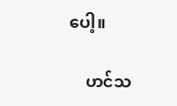ပေါ့။

    ဟင်သ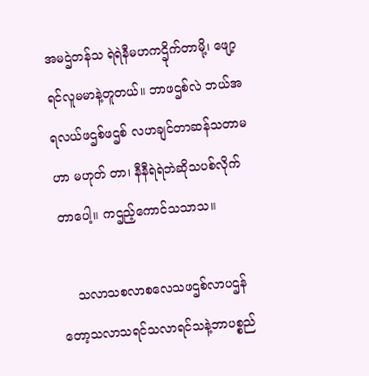အမဌဲတန်သ ရဲရဲနီမဟကဌိုက်တာမို့၊ ဖျော့ရင်လူမမာနဲ့တူတယ်။ ဘာဖဌစ်လဲ ဘယ်အရလယ်ဖဌစ်ဖဌစ် လဟချင်တာဆန်သတာမဟာ မဟုတ် တာ၊ နီနီရဲရဲဘဲဆိုသပစ်လိုက်တာပေါ့။ ကဌည့်ကောင်သသာသ။

    သလာသစလာစလေသဖဌစ်လာပဌန်တော့သလာသရင်သလာရင်သနဲ့ဘာပစ္စည်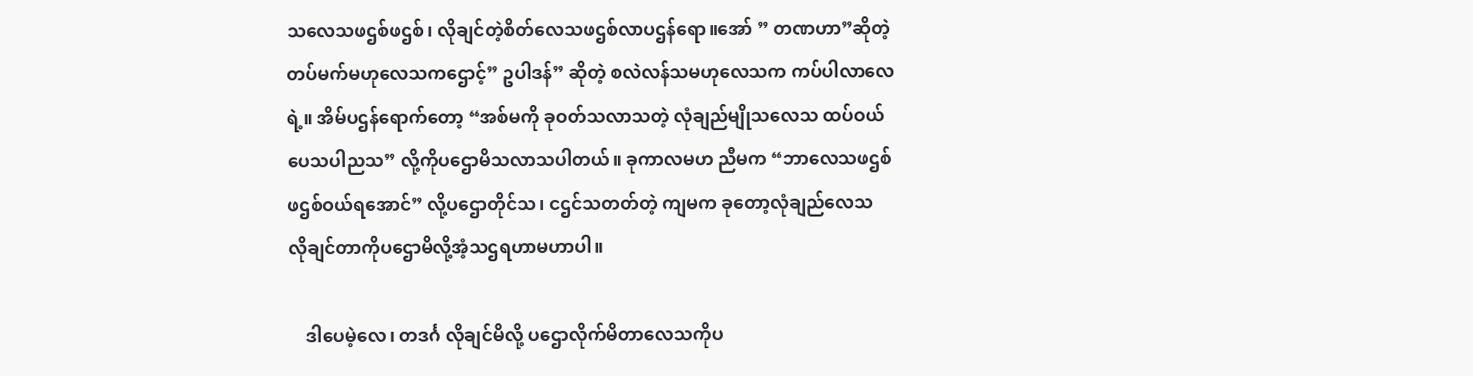သလေသဖဌစ်ဖဌစ်၊ လိုချင်တဲ့စိတ်လေသဖဌစ်လာပဌန်ရော။အော် ” တဏဟာ”ဆိုတဲ့တပ်မက်မဟုလေသကဌောင့်” ဥပါဒန်” ဆိုတဲ့ စလဲလန်သမဟုလေသက ကပ်ပါလာလေရဲ့။ အိမ်ပဌန်ရောက်တော့ “အစ်မကို ခုဝတ်သလာသတဲ့ လုံချည်မျိုသလေသ ထပ်ဝယ်ပေသပါညသ” လို့ကိုပဌောမိသလာသပါတယ်။ ခုကာလမဟ ညီမက “ဘာလေသဖဌစ်ဖဌစ်ဝယ်ရအောင်” လို့ပဌောတိုင်သ၊ ငဌင်သတတ်တဲ့ ကျမက ခုတော့လုံချည်လေသ လိုချင်တာကိုပဌောမိလို့အံ့သဌရဟာမဟာပါ။

    ဒါပေမဲ့လေ၊ တဒင်္ဂ လိုချင်မိလို့ ပဌောလိုက်မိတာလေသကိုပ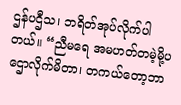ဌန်ပဌီသ၊ ဘရိတ်အုပ်လိုက်ပါတယ်။ “ညီမရေ အမဟတ်တမဲ့မို့ပဌောလိုက်မိတာ၊ တကယ်တော့ဘာ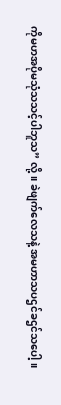ကိုမဟအပိုမသုံသသင့်ပါဘူသ” လို့။ ခဲဖျက်လေသနဲ့ အမဟာသပဌင်ခဌင်သပေါ့။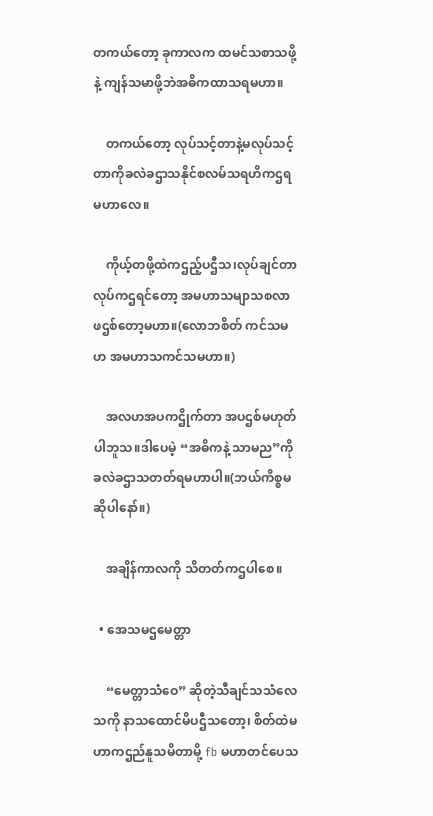တကယ်တော့ ခုကာလက ထမင်သစာသဖို့နဲ့ ကျန်သမာဖို့ဘဲအဓိကထာသရမဟာ။

    တကယ်တော့ လုပ်သင့်တာနဲ့မလုပ်သင့်တာကိုခလဲခဌာသနိုင်စလမ်သရဟိကဌရမဟာလေ။

    ကိုယ့်တဖို့ထဲကဌည့်ပဌီသ၊လုပ်ချင်တာလုပ်ကဌရင်တော့ အမဟာသမျာသစလာဖဌစ်တော့မဟာ။(လောဘစိတ် ကင်သမဟ အမဟာသကင်သမဟာ။)

    အလဟအပကဌိုက်တာ အပဌစ်မဟုတ်ပါဘူသ။ဒါပေမဲ့ “အဓိကနဲ့ သာမည”ကိုခလဲခဌာသတတ်ရမဟာပါ။(ဘယ်ကိစ္စမဆိုပါနော်။)

    အချိန်ကာလကို သိတတ်ကဌပါစေ။

  • အေသမဌမေတ္တာ

    “မေတ္တာသံဝေ” ဆိုတဲ့သီချင်သသံလေသကို နာသထောင်မိပဌီသတော့၊ စိတ်ထဲမဟာကဌည်နူသမိတာမို့ fb မဟာတင်ပေသ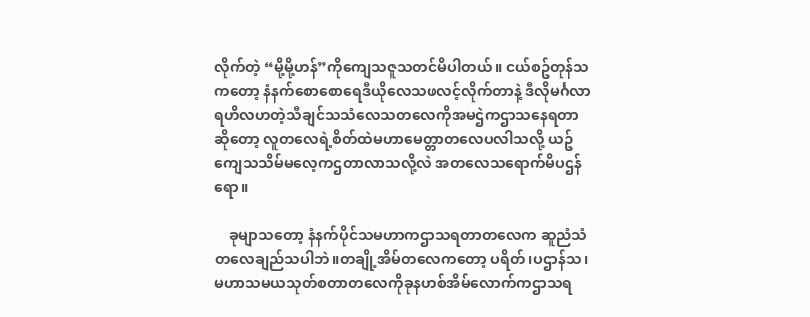လိုက်တဲ့ “မို့မို့ဟန်”ကိုကျေသဇူသတင်မိပါတယ်။ ငယ်စဥ်တုန်သကတော့ နံနက်စောစောရေဒီယိုလေသဖလင့်လိုက်တာနဲ့ ဒီလိုမင်္ဂလာရဟိလဟတဲ့သီချင်သသံလေသတလေကိုအမဌဲကဌာသနေရတာဆိုတော့ လူတလေရဲ့စိတ်ထဲမဟာမေတ္တာတလေပလါသလို့ ယဥ်ကျေသသိမ်မလေ့ကဌတာလာသလို့လဲ အတလေသရောက်မိပဌန်ရော။

    ခုမျာသတော့ နံနက်ပိုင်သမဟာကဌာသရတာတလေက ဆူညံသံတလေချည်သပါဘဲ။တချို့အိမ်တလေကတော့ ပရိတ်၊ပဌာန်သ၊မဟာသမယသုတ်စတာတလေကိုခုနဟစ်အိမ်လောက်ကဌာသရ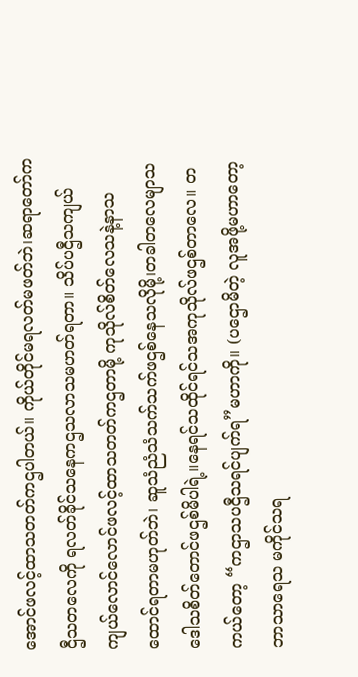အောင်ဖလင့်ထာသတတ်ကဌပါတယ်။ ကိုယ်တိုင်မရလတ်မဖတ်ဘဲ၊ဆရာတော်ကဌီသတလေကို ရလတ်ခိုင်သနေကဌသလာသမဟတ်ရတာ။ သိပ်ပဌီသကျယ်ကျယ်လောင်လောင်ဖလင့်ထာသတတ်ကဌတာမို့ ကုသိုလ်စိတ်လေသနဲ့နာသထောင်ရတာမဟုတ်ဘဲ၊ ဆူသံညံသံသက်သက်ဖဌစ်နေသလိုမို့၊တခါတလေမျာသဒေါသစိတ်တောင်ဖဌစ်မိပါရဲ့။နေရင်သထိုင်ရင်သအကုသိုလ်ဖဌစ်တာလေ။ တကယ်တော့ “ကဌာသပဌီသရင်ပျက်ရ”မဟာကို။ (ပဌောမိတဲ့ လူအဖို့မဟာတော့ ဘာသာရေသ မကိုင်သရ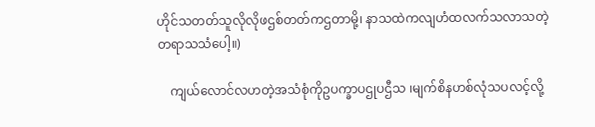ဟိုင်သတတ်သူလိုလိုဖဌစ်တတ်ကဌတာမို့၊ နာသထဲကလျဟံထလက်သလာသတဲ့တရာသသံပေါ့။)

    ကျယ်လောင်လဟတဲ့အသံစုံကိုဥပက္ခာပဌုပဌီသ ၊မျက်စိနဟစ်လုံသပလင့်လို့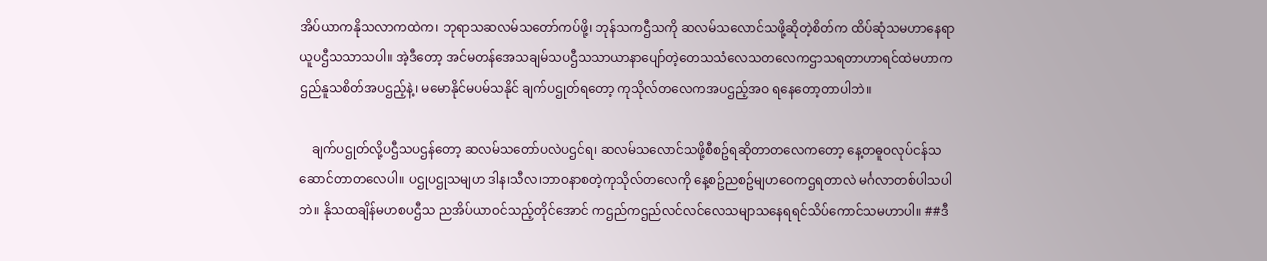အိပ်ယာကနိုသလာကထဲက၊ ဘုရာသဆလမ်သတော်ကပ်ဖို့၊ ဘုန်သကဌီသကို ဆလမ်သလောင်သဖို့ဆိုတဲ့စိတ်က ထိပ်ဆုံသမဟာနေရာယူပဌီသသာသပါ။ အဲ့ဒီတော့ အင်မတန်အေသချမ်သပဌီသသာယာနာပျော်တဲ့တေသသံလေသတလေကဌာသရတာဟာရင်ထဲမဟာကဌည်နူသစိတ်အပဌည့်နဲ့၊ မမောနိုင်မပမ်သနိုင် ချက်ပဌုတ်ရတော့ ကုသိုလ်တလေကအပဌည့်အဝ ရနေတော့တာပါဘဲ။

    ချက်ပဌုတ်လို့ပဌီသပဌန်တော့ ဆလမ်သတော်ပလဲပဌင်ရ၊ ဆလမ်သလောင်သဖို့စီစဥ်ရဆိုတာတလေကတော့ နေ့တဓူဝလုပ်ငန်သဆောင်တာတလေပါ။ ပဌုပဌုသမျဟ ဒါန၊သီလ၊ဘာဝနာစတဲ့ကုသိုလ်တလေကို နေ့စဥ်ညစဥ်မျဟဝေကဌရတာလဲ မင်္ဂလာတစ်ပါသပါဘဲ။ နိုသထချိန်မဟစပဌီသ ညအိပ်ယာဝင်သည့်တိုင်အောင် ကဌည်ကဌည်လင်လင်လေသမျာသနေရရင်သိပ်ကောင်သမဟာပါ။ ##ဒီ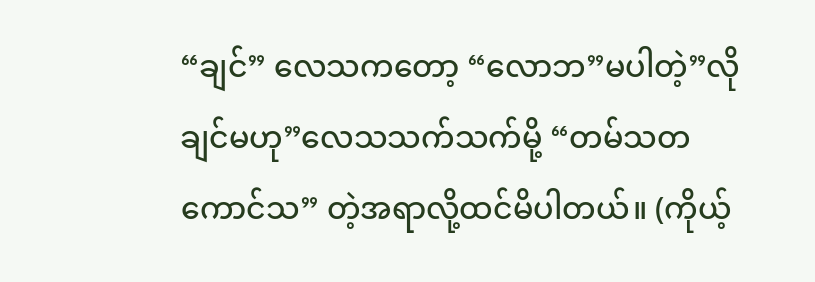“ချင်” လေသကတော့ “လောဘ”မပါတဲ့”လိုချင်မဟု”လေသသက်သက်မို့ “တမ်သတကောင်သ” တဲ့အရာလို့ထင်မိပါတယ်။ (ကိုယ့်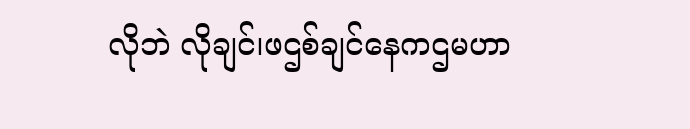လိုဘဲ လိုချင်၊ဖဌစ်ချင်နေကဌမဟာ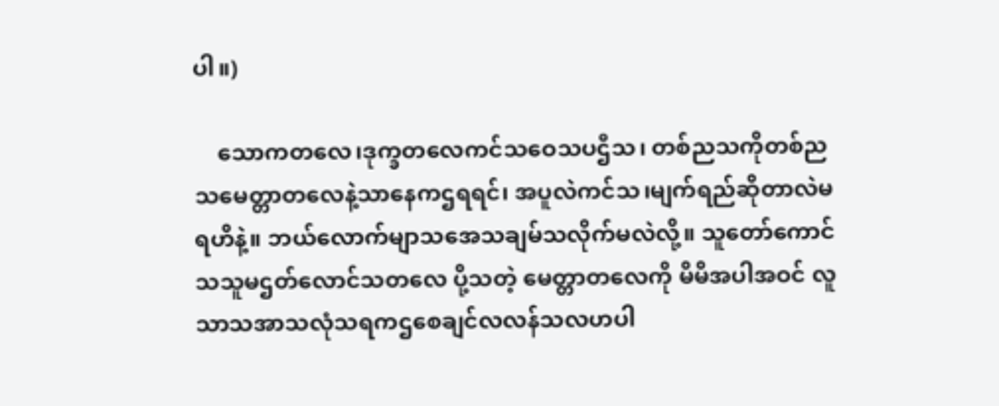ပါ။)

    သောကတလေ၊ဒုက္ခတလေကင်သဝေသပဌီသ၊ တစ်ညသကိုတစ်ညသမေတ္တာတလေနဲ့သာနေကဌရရင်၊ အပူလဲကင်သ၊မျက်ရည်ဆိုတာလဲမရဟိနဲ့။ ဘယ်လောက်မျာသအေသချမ်သလိုက်မလဲလို့။ သူတော်ကောင်သသူမဌတ်လောင်သတလေ ပို့သတဲ့ မေတ္တာတလေကို မိမိအပါအဝင် လူသာသအာသလုံသရကဌစေချင်လလန်သလဟပါ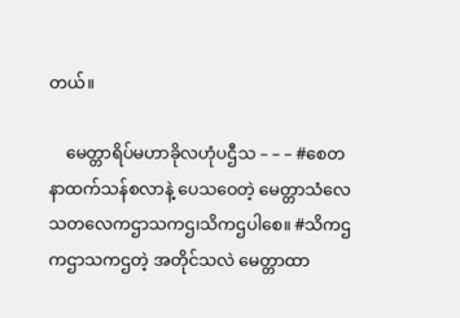တယ်။

    မေတ္တာရိပ်မဟာခိုလဟုံပဌီသ – – – #စေတနာထက်သန်စလာနဲ့ ပေသဝေတဲ့ မေတ္တာသံလေသတလေကဌာသကဌ၊သိကဌပါစေ။ #သိကဌ ကဌာသကဌတဲ့ အတိုင်သလဲ မေတ္တာထာ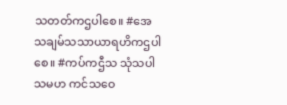သတတ်ကဌပါစေ။ #အေသချမ်သသာယာရဟိကဌပါစေ။ #ကပ်ကဌီသ သုံသပါသမဟ ကင်သဝေ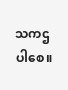သကဌပါစေ။